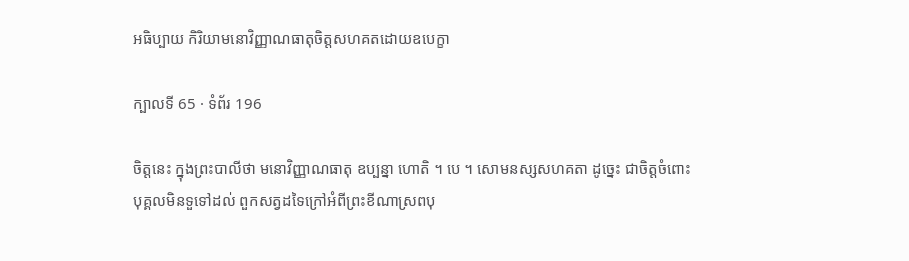អធិប្បាយ កិរិយាមនោវិញ្ញាណធាតុចិត្តសហគតដោយឧបេក្ខា

ក្បាលទី 65 · ទំព័រ 196

ចិត្តនេះ ក្នុងព្រះបាលីថា មនោវិញ្ញាណធាតុ ឧប្បន្នា ហោតិ ។ បេ ។ សោមនស្សសហគតា ដូច្នេះ ជាចិត្តចំពោះបុគ្គលមិនទួទៅដល់ ពួកសត្វដទៃក្រៅអំពីព្រះខីណាស្រពបុ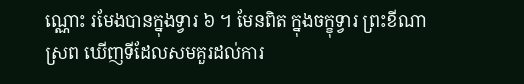ណ្ណោះ រមែងបានក្នុងទ្វារ ៦ ។ មែនពិត ក្នុងចក្ខុទ្វារ ព្រះខីណាស្រព ឃើញទីដែលសមគួរដល់ការ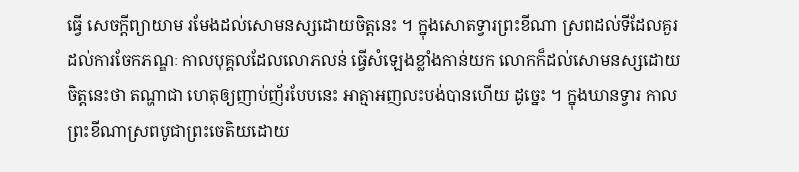ធ្វើ សេចក្តីព្យាយាម រមែងដល់សោមនស្សដោយចិត្តនេះ ។ ក្នុងសោតទ្វារព្រះខីណា ស្រពដល់ទីដែលគួរដល់ការចែកភណ្ឌៈ កាលបុគ្គលដែលលោភលន់ ធ្វើសំឡេងខ្លាំងកាន់យក លោកក៏ដល់សោមនស្សដោយចិត្តនេះថា តណ្ហាជា ហេតុឲ្យញាប់ញ័របែបនេះ អាត្មាអញលះបង់បានហើយ ដូច្នេះ ។ ក្នុងឃានទ្វារ កាលព្រះខីណាស្រពបូជាព្រះចេតិយដោយ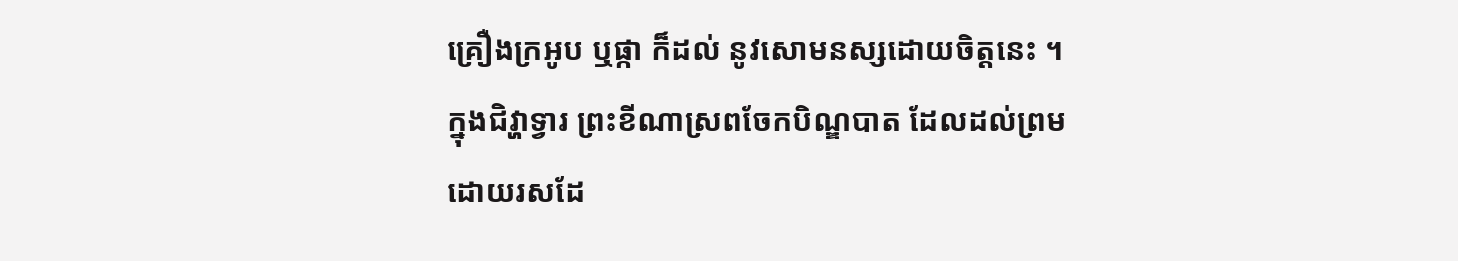គ្រឿងក្រអូប ឬផ្កា ក៏ដល់ នូវសោមនស្សដោយចិត្តនេះ ។ ក្នុងជិវ្ហាទ្វារ ព្រះខីណាស្រពចែកបិណ្ឌបាត ដែលដល់ព្រមដោយរសដែ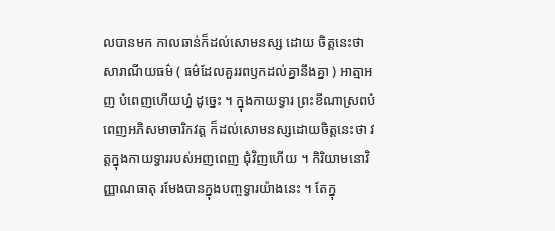លបានមក កាលឆាន់ក៏ដល់សោមនស្ស ដោយ ចិត្តនេះថា សារាណីយធម៌ ( ធម៌ដែលគួររពឫកដល់គ្នានឹងគ្នា ) អាត្មាអញ បំពេញហើយហ្ន៎ ដូច្នេះ ។ ក្នុងកាយទ្វារ ព្រះខីណាស្រពបំពេញអភិសមាចារិកវត្ត ក៏ដល់សោមនស្សដោយចិត្តនេះថា វត្តក្នុងកាយទ្វាររបស់អញពេញ ជុំវិញហើយ ។ កិរិយាមនោវិញ្ញាណធាតុ រមែងបានក្នុងបញ្ចទ្វារយ៉ាងនេះ ។ តែក្នុ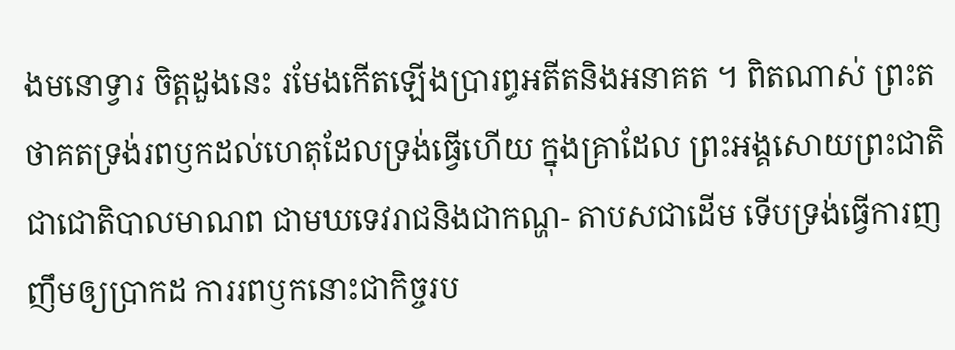ងមនោទ្វារ ចិត្តដួងនេះ រមែងកើតឡើងប្រារព្ធអតីតនិងអនាគត ។ ពិតណាស់ ព្រះតថាគតទ្រង់រពឫកដល់ហេតុដែលទ្រង់ធ្វើហើយ ក្នុងគ្រាដែល ព្រះអង្គសោយព្រះជាតិ ជាជោតិបាលមាណព ជាមឃទេវរាជនិងជាកណ្ហ- តាបសជាដើម ទើបទ្រង់ធ្វើការញញឹមឲ្យប្រាកដ ការរពឫកនោះជាកិច្ចរប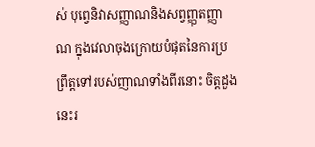ស់ បុព្វេនិវាសញ្ញាណនិងសព្វញ្ញុតញ្ញាណ ក្នុងវេលាចុងក្រោយបំផុតនៃការប្រព្រឹត្តទៅរបស់ញាណទាំងពីរនោះ ចិត្តដួងនេះរ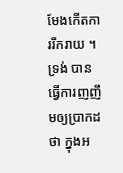មែងកើតការរីករាយ ។ ទ្រង់ បានធ្វើការញញឹមឲ្យប្រាកដថា ក្នុងអ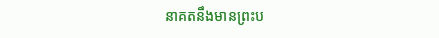នាគតនឹងមានព្រះប